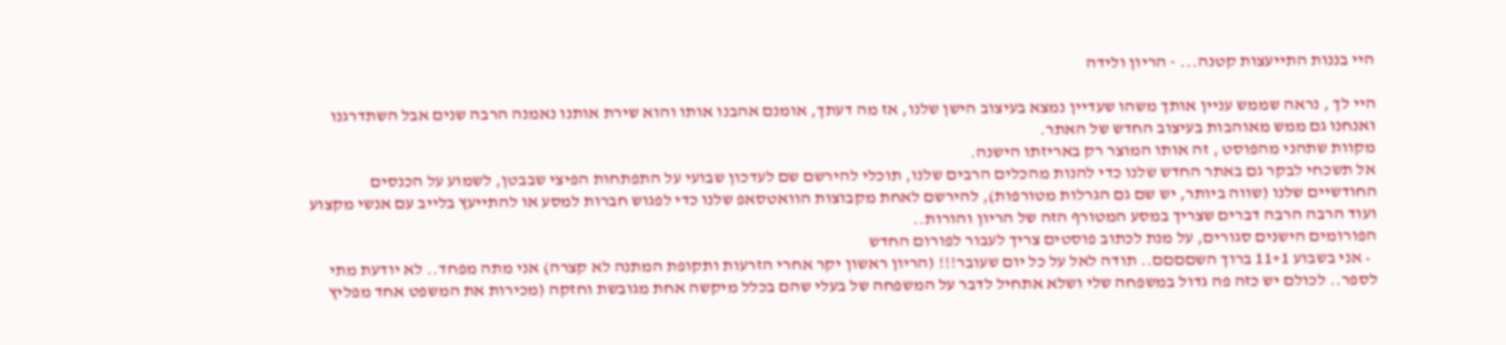היי בננות התייעצות קטנה... - הריון ולידה

היי לך , נראה שממש עניין אותך משהו שעדיין נמצא בעיצוב הישן שלנו, אז מה דעתך, אומנם אהבנו אותו והוא שירת אותנו נאמנה הרבה שנים אבל השתדרגנו ואנחנו גם ממש מאוהבות בעיצוב החדש של האתר.
מקוות שתהני מהפוסט , זה אותו המוצר רק באריזתו הישנה.
אל תשכחי לבקר גם באתר החדש שלנו כדי להנות מהכלים הרבים שלנו, תוכלי להירשם שם לעדכון שבועי על התפתחות הפיצי שבבטן, לשמוע על הכנסים החודשיים שלנו (שווה ביותר, יש שם גם הגרלות מטורפות), להירשם לאחת מקבוצות הוואטסאפ שלנו כדי לפגוש חברות למסע או להתייעץ בלייב עם אנשי מקצוע ועוד הרבה הרבה דברים שצריך במסע המטורף הזה של הריון והורות..
הפורומים הישנים סגורים, על מנת לכתוב פוסטים צריך לעבור לפורום החדש
  • אני בשבוע 11+1 ברוך השםםםם.. תודה לאל על כל יום שעובר!!! (הריון ראשון יקר אחרי הזרעות ותקופת המתנה לא קצרה) אני מתה מפחד.. לא יודעת מתי לספר.. לכולם יש כזה פה גדול במשפחה שלי ושלא אתחיל לדבר על המשפחה של בעלי שהם בכלל מיקשה אחת מגובשת וחזקה (מכירות את המשפט אחד מפליץ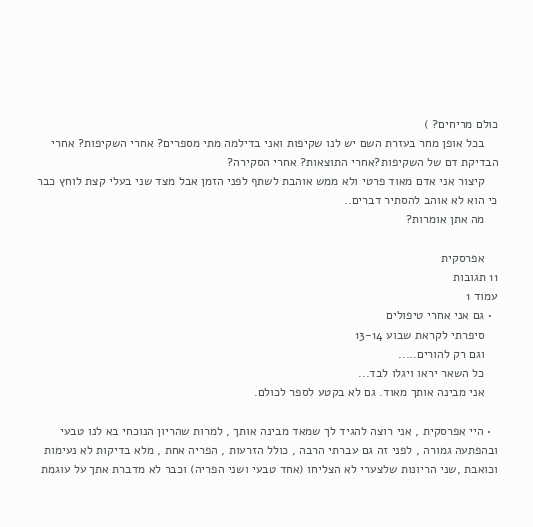כולם מריחים? )
    בכל אופן מחר בעזרת השם יש לנו שקיפות ואני בדילמה מתי מספרים? אחרי השקיפות? אחרי הבדיקת דם של השקיפות?אחרי התוצאות? אחרי הסקירה?
    קיצור אני אדם מאוד פרטי ולא ממש אוהבת לשתף לפני הזמן אבל מצד שני בעלי קצת לוחץ כבר כי הוא לא אוהב להסתיר דברים..
    מה אתן אומרות?

    אפרסקית
11 תגובות
עמוד 1
  • גם אני אחרי טיפולים
    סיפרתי לקראת שבוע 13-14
    וגם רק להורים.....
    כל השאר יראו ויגלו לבד...
    אני מבינה אותך מאוד. גם לא בקטע לספר לכולם.

  • היי אפרסקית , אני רוצה להגיד לך שמאד מבינה אותך , למרות שהריון הנוכחי בא לנו טבעי ובהפתעה גמורה , לפני זה גם עברתי הרבה , כולל הזרעות , הפריה אחת , מלא בדיקות לא נעימות וכואבת ,שני הריונות שלצערי לא הצליחו (אחד טבעי ושני הפריה) וכבר לא מדברת אתך על עוגמת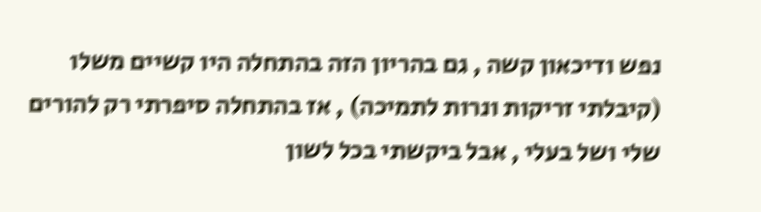נפש ודיכאון קשה , גם בהריון הזה בהתחלה היו קשיים משלו (קיבלתי זריקות ונרות לתמיכה) , אז בהתחלה סיפרתי רק להורים שלי ושל בעלי , אבל ביקשתי בכל לשון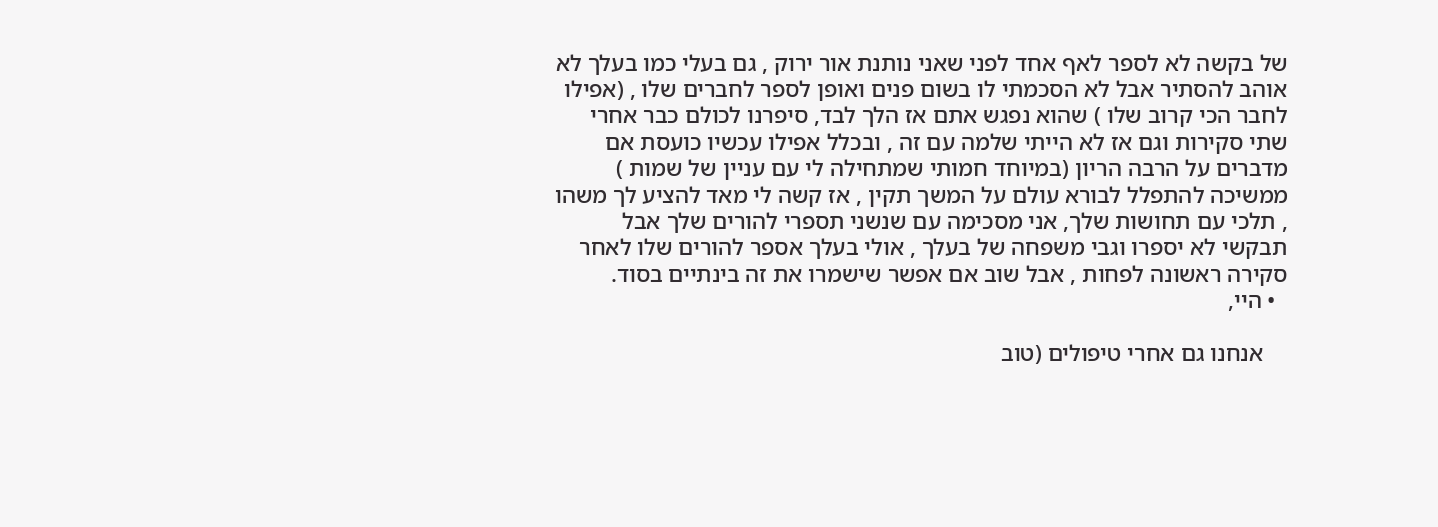של בקשה לא לספר לאף אחד לפני שאני נותנת אור ירוק , גם בעלי כמו בעלך לא אוהב להסתיר אבל לא הסכמתי לו בשום פנים ואופן לספר לחברים שלו , (אפילו לחבר הכי קרוב שלו ) שהוא נפגש אתם אז הלך לבד, סיפרנו לכולם כבר אחרי שתי סקירות וגם אז לא הייתי שלמה עם זה , ובכלל אפילו עכשיו כועסת אם מדברים על הרבה הריון (במיוחד חמותי שמתחילה לי עם עניין של שמות ) ממשיכה להתפלל לבורא עולם על המשך תקין , אז קשה לי מאד להציע לך משהו , תלכי עם תחושות שלך, אני מסכימה עם שנשני תספרי להורים שלך אבל תבקשי לא יספרו וגבי משפחה של בעלך , אולי בעלך אספר להורים שלו לאחר סקירה ראשונה לפחות , אבל שוב אם אפשר שישמרו את זה בינתיים בסוד.
  • היי,

    אנחנו גם אחרי טיפולים (טוב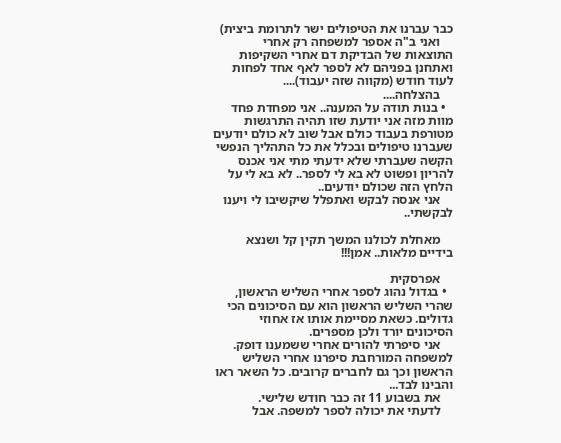כבר עברנו את הטיפולים ישר לתרומת ביצית)
    ואני ב"ה אספר למשפחה רק אחרי התוצאות של הבדיקת דם אחרי השקיפות ואתחנן בפניהם לא לספר לאף אחד לפחות לעוד חודש (מקווה שזה יעבוד)....
    בהצלחה....
  • בנות תודה על המענה.. אני מפחדת פחד מוות מזה אני יודעת שזו תהיה התרגשות מטורפת בעבוד כולם אבל שוב לא כולם יודעים שעברנו טיפולים ובכלל את כל התהליך הנפשי הקשה שעברתי שלא ידעתי מתי אני אכנס להריון ופשוט לא בא לי לספר.. לא בא לי על הלחץ הזה שכולם יודעים..
    אני אנסה לבקש ואתפלל שיקשיבו לי ויענו לבקשתי..

    מאחלת לכולנו המשך תקין קל ושנצא בידיים מלאות.. אמן!!!

    אפרסקית
  • בגדול נהוג לספר אחרי השליש הראשון, שהרי השליש הראשון הוא עם הסיכונים הכי גדולים. כשאת מסיימת אותו אז אחוזי הסיכונים יורד ולכן מספרים.
    אני סיפרתי להורים אחרי ששמענו דופק. למשפחה המורחבת סיפרנו אחרי השליש הראשון וכך גם לחברים קרובים. כל השאר ראו והבינו לבד...
    את בשבוע 11 זה כבר חודש שלישי.
    לדעתי את יכולה לספר למשפה. אבל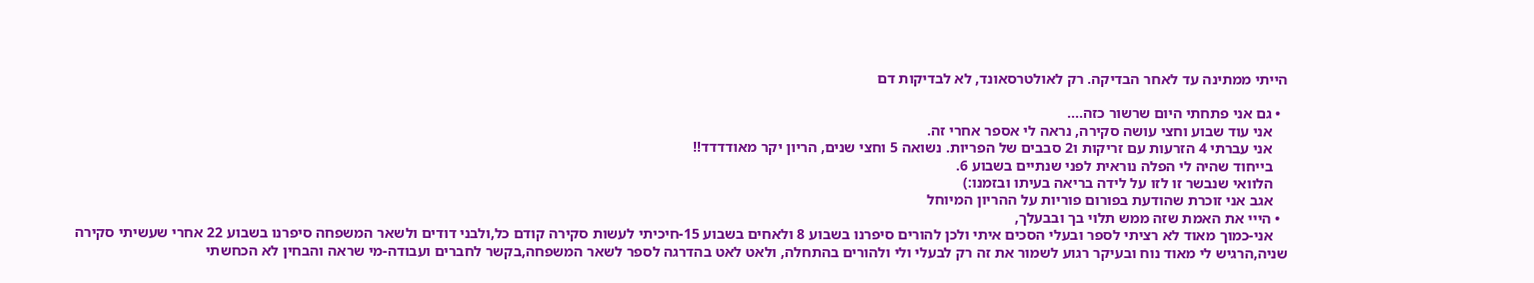הייתי ממתינה עד לאחר הבדיקה. רק לאולטרסאונד, לא לבדיקות דם

  • גם אני פתחתי היום שרשור כזה....
    אני עוד שבוע וחצי עושה סקירה, נראה לי אספר אחרי זה.
    אני עברתי 4 הזרעות עם זריקות ו2 סבבים של הפריות. נשואה 5 וחצי שנים, הריון יקר מאודדדד!!
    בייחוד שהיה לי הפלה נוראית לפני שנתיים בשבוע 6.
    הלוואי שנבשר זו לזו על לידה בריאה בעיתו ובזמנו:)
    אגב אני זוכרת שהודעת בפורום פוריות על ההריון המיוחל
  • הייי את האמת שזה ממש תלוי בך ובבעלך,
    אני-כמוך מאוד לא רציתי לספר ובעלי הסכים איתי ולכן להורים סיפרנו בשבוע 8 ולאחים בשבוע 15-חיכיתי לעשות סקירה קודם כל,ולבני דודים ולשאר המשפחה סיפרנו בשבוע 22 אחרי שעשיתי סקירה שניה,הרגיש לי מאוד נוח ובעיקר רגוע לשמור את זה רק לבעלי ולי ולהורים בהתחלה, ולאט לאט בהדרגה לספר לשאר המשפחה,בקשר לחברים ועבודה-מי שראה והבחין לא הכחשתי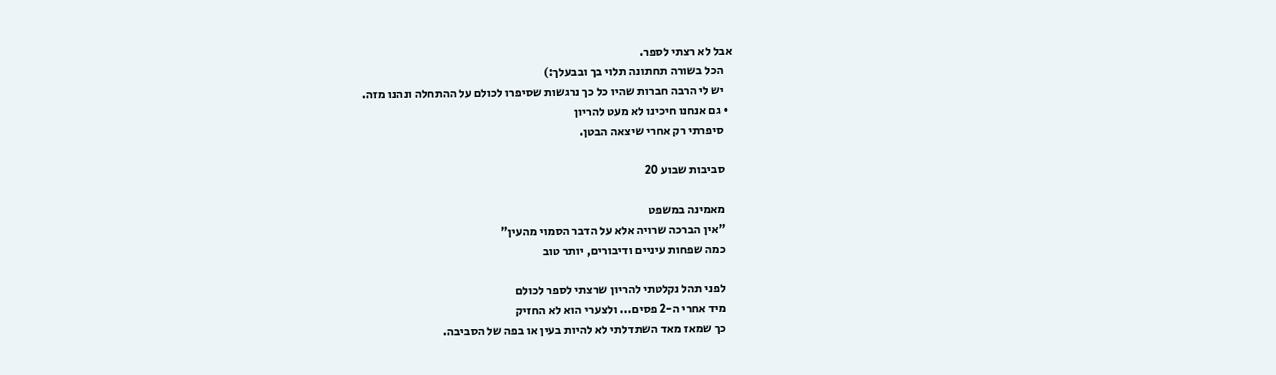אבל לא רצתי לספר.
    הכל בשורה תחתונה תלוי בך ובבעלך:)
    יש לי הרבה חברות שהיו כל כך נרגשות שסיפרו לכולם על ההתחלה ונהנו מזה.
  • גם אנחנו חיכינו לא מעט להריון
    סיפרתי רק אחרי שיצאה הבטן.

    סביבות שבוע 20

    מאמינה במשפט
    "אין הברכה שרויה אלא על הדבר הסמוי מהעין"
    כמה שפחות עיניים ודיבורים, יותר טוב

    לפני תהל נקלטתי להריון שרצתי לספר לכולם
    מיד אחרי ה-2 פסים... ולצערי הוא לא החזיק
    כך שמאז מאד השתדלתי לא להיות בעין או בפה של הסביבה.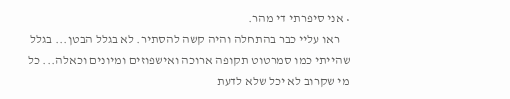• אני סיפרתי די מהר.
    ראו עליי כבר בהתחלה והיה קשה להסתיר. לא בגלל הבטן... בגלל שהייתי כמו סמרטוט תקופה ארוכה ואישפוזים ומיונים וכאלה... כל מי שקרוב לא יכל שלא לדעת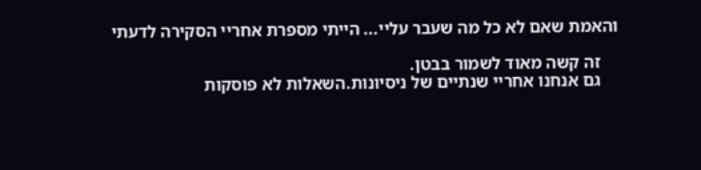והאמת שאם לא כל מה שעבר עליי... הייתי מספרת אחריי הסקירה לדעתי

    זה קשה מאוד לשמור בבטן.
    גם אנחנו אחריי שנתיים של ניסיונות.השאלות לא פוסקות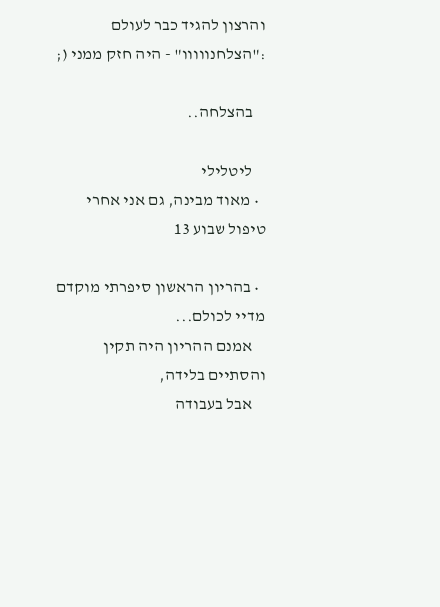והרצון להגיד כבר לעולם :"הצלחנווווו" - היה חזק ממני (;

    בהצלחה..

    ליטלילי
  • מאוד מבינה, גם אני אחרי טיפול שבוע 13

  • בהריון הראשון סיפרתי מוקדם מדיי לכולם...
    אמנם ההריון היה תקין והסתיים בלידה,
    אבל בעבודה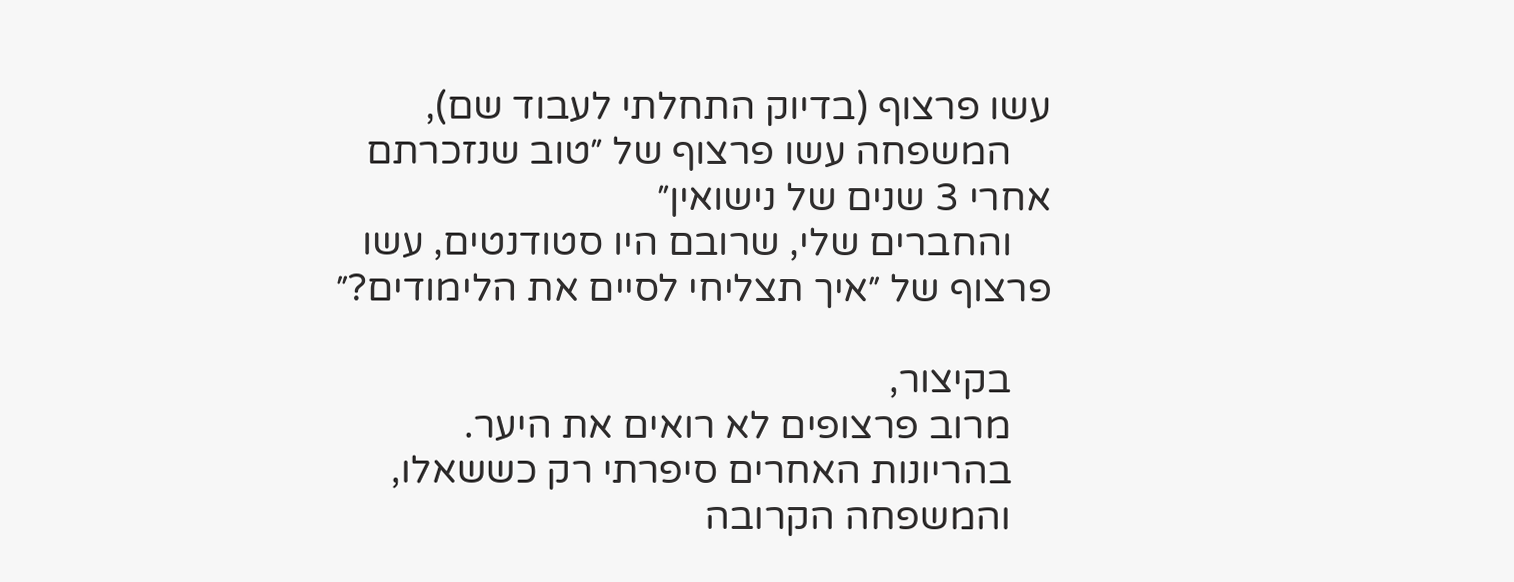עשו פרצוף (בדיוק התחלתי לעבוד שם),
    המשפחה עשו פרצוף של ״טוב שנזכרתם אחרי 3 שנים של נישואין״
    והחברים שלי, שרובם היו סטודנטים, עשו פרצוף של ״איך תצליחי לסיים את הלימודים?״

    בקיצור,
    מרוב פרצופים לא רואים את היער.
    בהריונות האחרים סיפרתי רק כששאלו,
    והמשפחה הקרובה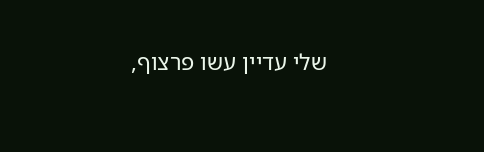שלי עדיין עשו פרצוף,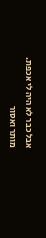אבל כבר לא היה לי אכפת.
מותר ואסור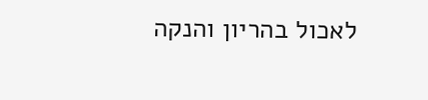לאכול בהריון והנקה